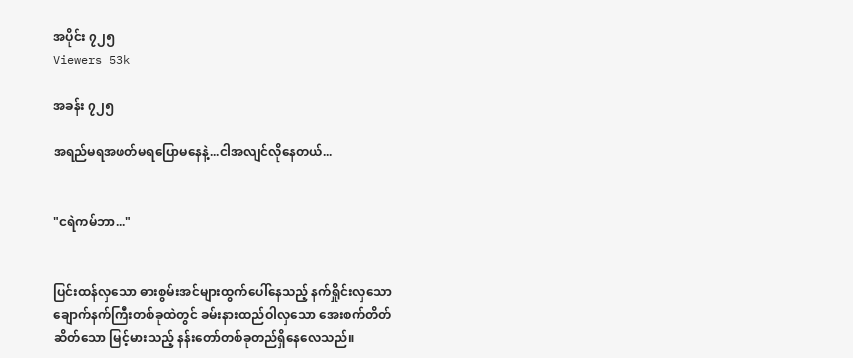အပိုင်း ၇၂၅
Viewers 53k

အခန်း ၇၂၅

အရည်မရအဖတ်မရပြောမနေနဲ့...ငါအလျင်လိုနေတယ်...


"ငရဲကမ်ဘာ..."


ပြင်းထန်လှသော ဓားစွမ်းအင်များထွက်ပေါ်နေသည့် နက်ရှိုင်းလှသော ချောက်နက်ကြီးတစ်ခုထဲတွင် ခမ်းနားထည်ဝါလှသော အေးစက်တိတ်ဆိတ်သော မြင့်မားသည့် နန်းတော်တစ်ခုတည်ရှိနေလေသည်။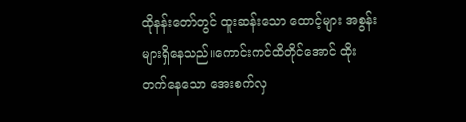ထိုနန်းတော်တွင် ထူးဆန်းသော ထောင့်များ အစွန်းများရှိနေသည်။ကောင်းကင်ထိတိုင်အောင် ထိုးတက်နေသော အေးစက်လှ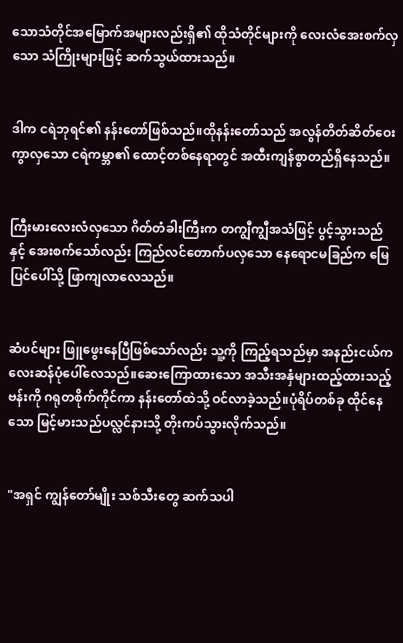သောသံတိုင်အမြောက်အများလည်းရှိ၏ ထိုသံတိုင်များကို လေးလံအေးစက်လှသော သံကြိုးများဖြင့် ဆက်သွယ်ထားသည်။


ဒါက ငရဲဘုရင်၏ နန်းတော်ဖြစ်သည်။ထိုနန်းတော်သည် အလွန်တိတ်ဆိတ်ဝေးကွာလှသော ငရဲကမ္ဘာ၏ ထောင့်တစ်နေရာတွင် အထီးကျန်စွာတည်ရှိနေသည်။


ကြီးမားလေးလံလှသော ဂိတ်တံခါးကြီးက တကျွီကျွီအသံဖြင့် ပွင့်သွားသည်နှင့် အေးစက်သော်လည်း ကြည်လင်တောက်ပလှသော နေရောငမခြည်က မြေပြင်ပေါ်သို့ ဖြာကျလာလေသည်။


ဆံပင်များ ဖြူဖွေးနေပြီဖြစ်သော်လည်း သူ့ကို ကြည့်ရသည်မှာ အနည်းငယ်ကလေးဆန်ပုံပေါ်လေသည်။ဆေးကြောထားသော အသီးအနှံများထည့်ထားသည့် ဗန်းကို ဂရုတစိုက်ကိုင်ကာ နန်းတော်ထဲသို့ ဝင်လာခဲ့သည်။ပုံရိပ်တစ်ခု ထိုင်နေသော မြင့်မားသည်ပလ္လင်နားသို့ တိုးကပ်သွားလိုက်သည်။


"အရှင် ကျွန်တော်မျိုး သစ်သီးတွေ ဆက်သပါ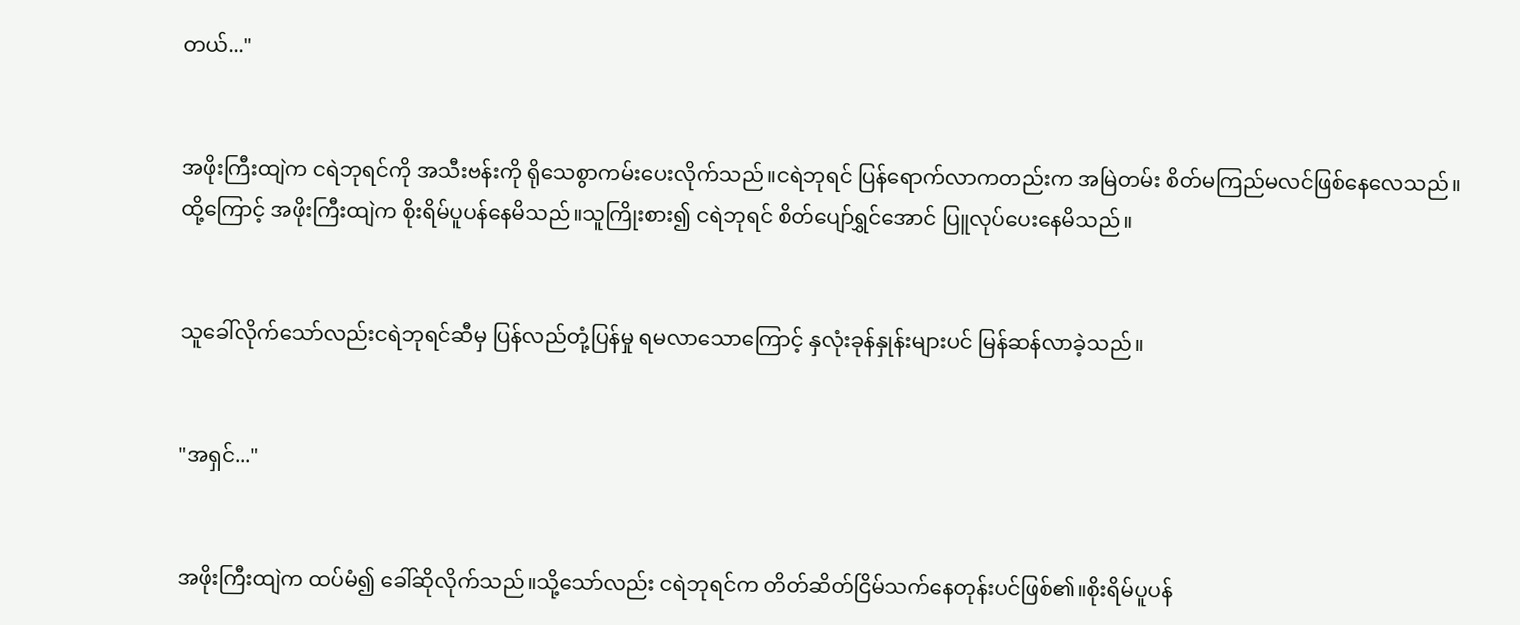တယ်..."


အဖိုးကြီးထျဲက ငရဲဘုရင်ကို အသီးဗန်းကို ရိုသေစွာကမ်းပေးလိုက်သည်။ငရဲဘုရင် ပြန်ရောက်လာကတည်းက အမြဲတမ်း စိတ်မကြည်မလင်ဖြစ်နေလေသည်။ထို့ကြောင့် အဖိုးကြီးထျဲက စိုးရိမ်ပူပန်နေမိသည်။သူကြိုးစား၍ ငရဲဘုရင် စိတ်ပျော်ရွှင်အောင် ပြူလုပ်ပေးနေမိသည်။


သူခေါ်လိုက်သော်လည်းငရဲဘုရင်ဆီမှ ပြန်လည်တုံ့ပြန်မှု ရမလာသောကြောင့် နှလုံးခုန်နှုန်းများပင် မြန်ဆန်လာခဲ့သည်။


"အရှင်..."


အဖိုးကြီးထျဲက ထပ်မံ၍ ခေါ်ဆိုလိုက်သည်။သို့သော်လည်း ငရဲဘုရင်က တိတ်ဆိတ်ငြိမ်သက်နေတုန်းပင်ဖြစ်၏။စိုးရိမ်ပူပန်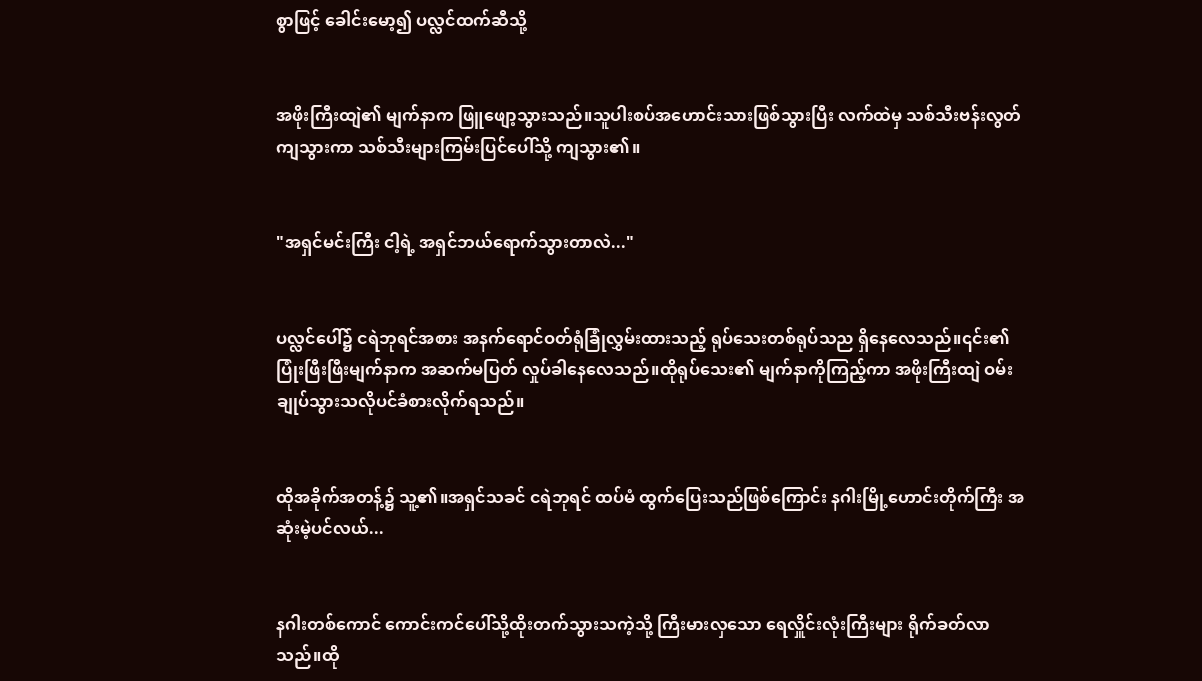စွာဖြင့် ခေါင်းမော့၍ ပလ္လင်ထက်ဆီသို့


အဖိုးကြီးထျဲ၏ မျက်နာက ဖြူဖျော့သွားသည်။သူပါးစပ်အဟောင်းသားဖြစ်သွားပြီး လက်ထဲမှ သစ်သီးဗန်းလွတ်ကျသွားကာ သစ်သီးများကြမ်းပြင်ပေါ်သို့ ကျသွား၏။


"အရှင်မင်းကြီး ငါ့ရဲ့ အရှင်ဘယ်ရောက်သွားတာလဲ..."


ပလ္လင်ပေါ်၌ ငရဲဘုရင်အစား အနက်ရောင်ဝတ်ရုံခြုံလွှမ်းထားသည့် ရုပ်သေးတစ်ရုပ်သည ရှိနေလေသည်။၎င်း၏ ပြုံးဖြီးဖြီးမျက်နာက အဆက်မပြတ် လှုပ်ခါနေလေသည်။ထိုရုပ်သေး၏ မျက်နာကိုကြည့်ကာ အဖိုးကြီးထျဲ ဝမ်းချုပ်သွားသလိုပင်ခံစားလိုက်ရသည်။


ထိုအခိုက်အတန့်၌ သူ့၏။အရှင်သခင် ငရဲဘုရင် ထပ်မံ ထွက်ပြေးသည်ဖြစ်ကြောင်း နဂါးမြို့ဟောင်းတိုက်ကြီး အဆုံးမဲ့ပင်လယ်...


နဂါးတစ်ကောင် ကောင်းကင်ပေါ်သို့ထိုးတက်သွားသကဲ့သို့ ကြီးမားလှသော ရေလှိူင်းလုံးကြီးများ ရိုက်ခတ်လာသည်။ထို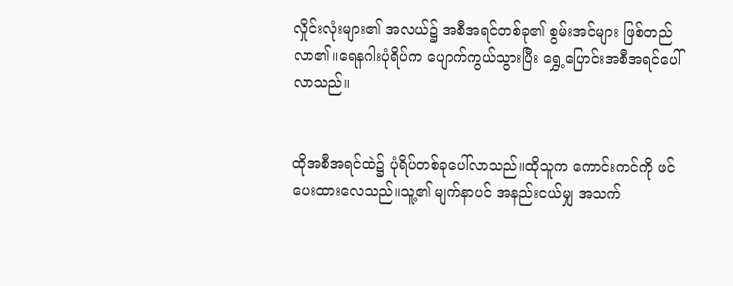လှိုင်းလုံးများ၏ အလယ်၌ အစီအရင်တစ်ခု၏ စွမ်းအင်များ ဖြစ်တည်လာ၏။ရေနဂါးပုံရိပ်က ပျောက်ကွယ်သွားပြီး ရွှေ့ပြောင်းအစီအရင်ပေါ်လာသည်။


ထိုအစီအရင်ထဲ၌ ပုံရိပ်တစ်ခုပေါ်လာသည်။ထိုသူက ကောင်းကင်ကို ဖင်ပေးထားလေသည်။သူ့၏ မျက်နာပင် အနည်းငယ်မျှ အသက်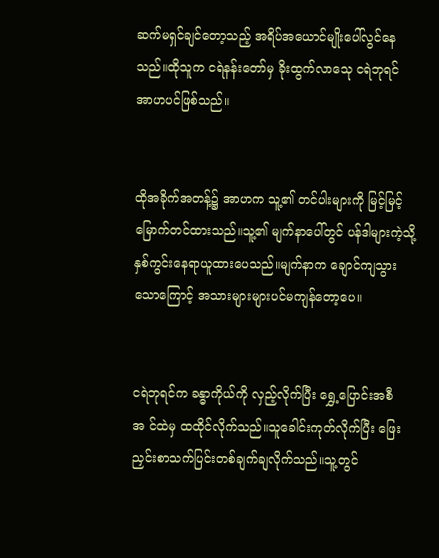ဆက်မရှင်ချင်တော့သည့် အရိပ်အယောင်မျိုးပေါ်လွင်နေသည်။ထိုသူက ငရဲနန်းတော်မှ ခိုးထွက်လာသေု ငရဲဘုရင် အာဟပင်ဖြစ်သည်။


ထိုအခိုက်အတန့်၌ အာဟက သူ့၏ တင်ပါးများကို မြင့်မြင့်မြောက်တင်ထားသည်။သူ့၏ မျက်နာပေါ်တွင် ပန်ဒါများကဲ့သို့ နှစ်ကွင်းနေရာယူထားပေသည်။မျက်နာက ချောင်ကျသွားသောကြောင့် အသားများများပင်မကျန်တော့ပေ။


ငရဲဘုရင်က ခန္ဓာကိုယ်ကို လှည့်လိုက်ပြီး ရွှေ့ပြောင်းအစီအ င်ထဲမှ ထထိုင်လိုက်သည်။သူခေါင်းကုတ်လိုက်ပြီး ဖြေးညှင်းစာသက်ပြင်းတစ်ချက်ချလိုက်သည်။သူ့တွင်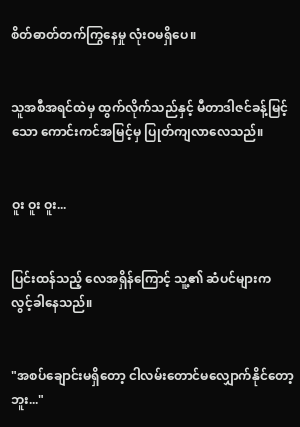စိတ်ဓာတ်တက်ကြွနေမှု လုံးဝမရှိပေ။


သူအစီအရင်ထဲမှ ထွက်လိုက်သည်နှင့် မီတာဒါဇင်ခန့်မြင့်သော ကောင်းကင်အမြင့်မှ ပြုတ်ကျလာလေသည်။


ဝူး ဝူး ဝူး...


ပြင်းထန်သည့် လေအရှိန်ကြောင့် သူ့၏ ဆံပင်များက လွင့်ခါနေသည်။


"အစပ်ချောင်းမရှိတော့ ငါလမ်းတောင်မလျှောက်နိုင်တော့ဘူး..."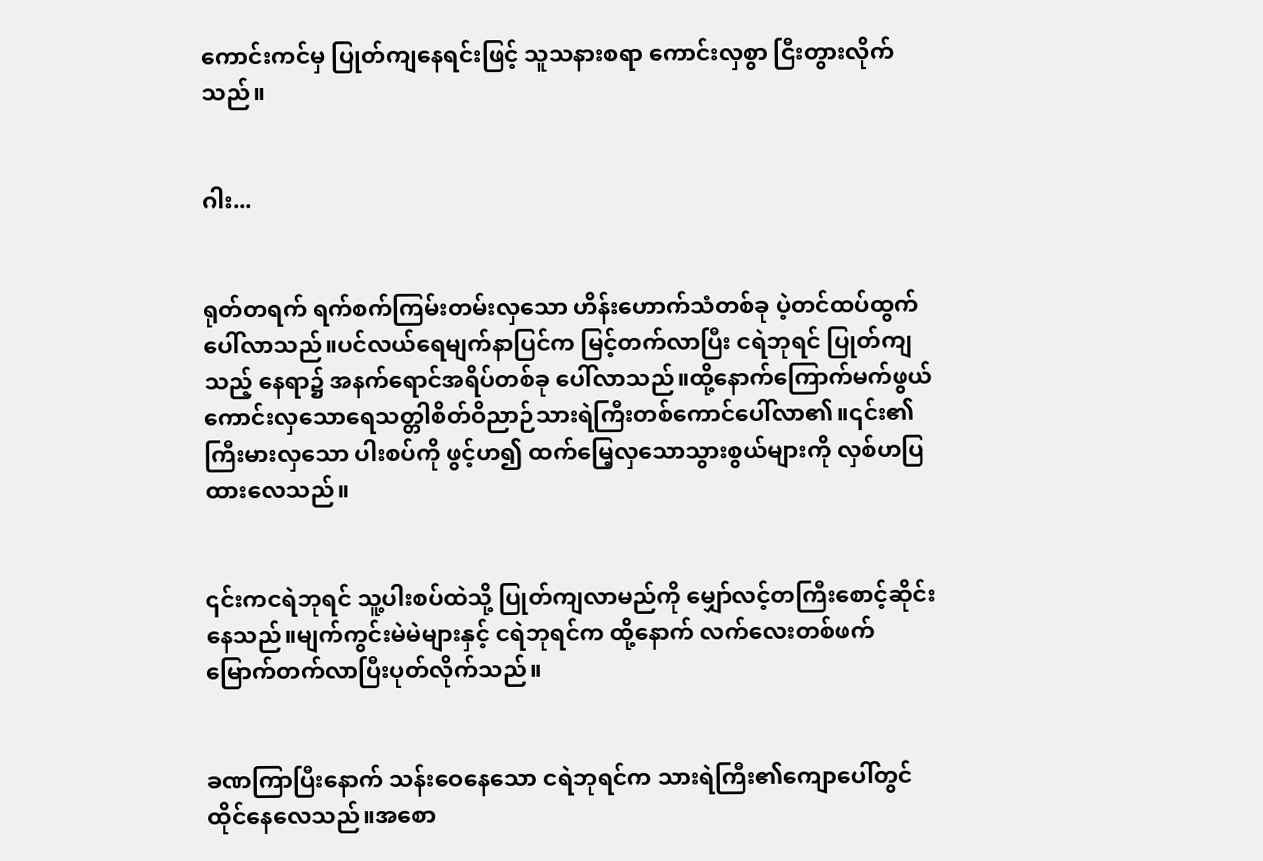ကောင်းကင်မှ ပြုတ်ကျနေရင်းဖြင့် သူသနားစရာ ကောင်းလှစွာ ငြီးတွားလိုက်သည်။


ဂါး...


ရုတ်တရက် ရက်စက်ကြမ်းတမ်းလှသော ဟိန်းဟောက်သံတစ်ခု ပဲ့တင်ထပ်ထွက်ပေါ်လာသည်။ပင်လယ်ရေမျက်နာပြင်က မြင့်တက်လာပြီး ငရဲဘုရင် ပြုတ်ကျသည့် နေရာ၌ အနက်ရောင်အရိပ်တစ်ခု ပေါ်လာသည်။ထို့နောက်ကြောက်မက်ဖွယ်ကောင်းလှသောရေသတ္တါစိတ်ဝိညာဉ်သားရဲကြီးတစ်ကောင်ပေါ်လာ၏။၎င်း၏ ကြီးမားလှသော ပါးစပ်ကို ဖွင့်ဟ၍ ထက်မြေ့လှသောသွားစွယ်များကို လှစ်ဟပြထားလေသည်။


၎င်းကငရဲဘုရင် သူ့ပါးစပ်ထဲသို့ ပြုတ်ကျလာမည်ကို မျှော်လင့်တကြီးစောင့်ဆိုင်းနေသည်။မျက်ကွင်းမဲမဲများနှင့် ငရဲဘုရင်က ထို့နောက် လက်လေးတစ်ဖက် မြောက်တက်လာပြီးပုတ်လိုက်သည်။


ခဏကြာပြီးနောက် သန်းဝေနေသော ငရဲဘုရင်က သားရဲကြီး၏ကျောပေါ်တွင်ထိုင်နေလေသည်။အစော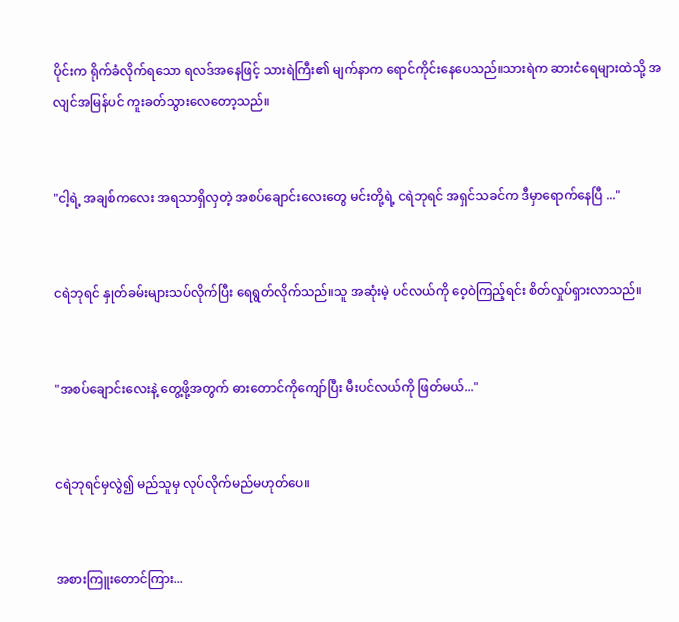ပိုင်းက ရိုက်ခံလိုက်ရသော ရလဒ်အနေဖြင့် သားရဲကြီး၏ မျက်နာက ရောင်ကိုင်းနေပေသည်။သားရဲက ဆားငံရေများထဲသို့ အလျင်အမြန်ပင် ကူးခတ်သွားလေတော့သည်။


"ငါ့ရဲ့ အချစ်ကလေး အရသာရှိလှတဲ့ အစပ်ချောင်းလေးတွေ မင်းတို့ရဲ့ ငရဲဘုရင် အရှင်သခင်က ဒီမှာရောက်နေပြီ ..."


ငရဲဘုရင် နှုတ်ခမ်းများသပ်လိုက်ပြီး ရေရွတ်လိုက်သည်။သူ အဆုံးမဲ့ ပင်လယ်ကို ဝေ့ဝဲကြည့်ရင်း စိတ်လှုပ်ရှားလာသည်။


"အစပ်ချောင်းလေးနဲ့ တွေ့ဖို့အတွက် ဓားတောင်ကိုကျော်ပြီး မီးပင်လယ်ကို ဖြတ်မယ်..."


ငရဲဘုရင်မှလွဲ၍ မည်သူမှ လုပ်လိုက်မည်မဟုတ်ပေ။


အစားကြူးတောင်ကြား...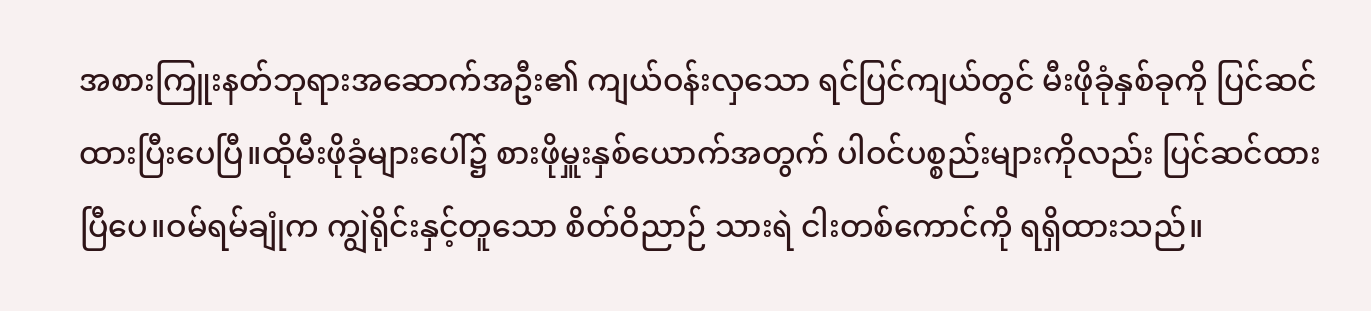အစားကြူးနတ်ဘုရားအဆောက်အဦး၏ ကျယ်ဝန်းလှသော ရင်ပြင်ကျယ်တွင် မီးဖိုခုံနှစ်ခုကို ပြင်ဆင်ထားပြီးပေပြီ။ထိုမီးဖိုခုံများပေါ်၌ စားဖိုမှူးနှစ်ယောက်အတွက် ပါဝင်ပစ္စည်းများကိုလည်း ပြင်ဆင်ထားပြီပေ။ဝမ်ရမ်ချုံက ကျွဲရိုင်းနှင့်တူသော စိတ်ဝိညာဉ် သားရဲ ငါးတစ်ကောင်ကို ရရှိထားသည်။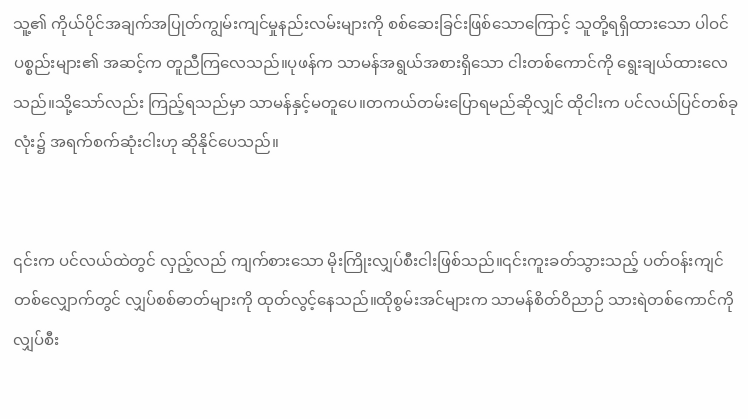သူ့၏ ကိုယ်ပိုင်အချက်အပြုတ်ကျွမ်းကျင်မှုနည်းလမ်းများကို စစ်ဆေးခြင်းဖြစ်သောကြောင့် သူတို့ရရှိထားသော ပါဝင်ပစ္စည်းများ၏ အဆင့်က တူညီကြလေသည်။ပုဖန်က သာမန်အရွယ်အစားရှိသော ငါးတစ်ကောင်ကို ရွေးချယ်ထားလေသည်။သို့သော်လည်း ကြည့်ရသည်မှာ သာမန်နှင့်မတူပေ။တကယ်တမ်းပြောရမည်ဆိုလျှင် ထိုငါးက ပင်လယ်ပြင်တစ်ခုလုံး၌ အရက်စက်ဆုံးငါးဟု ဆိုနိုင်ပေသည်။


၎င်းက ပင်လယ်ထဲတွင် လှည့်လည် ကျက်စားသော မိုးကြိုးလျှပ်စီးငါးဖြစ်သည်။၎င်းကူးခတ်သွားသည့် ပတ်ဝန်းကျင်တစ်လျှောက်တွင် လျှပ်စစ်ဓာတ်များကို ထုတ်လွင့်နေသည်။ထိုစွမ်းအင်များက သာမန်စိတ်ဝိညာဉ် သားရဲတစ်ကောင်ကို လျှပ်စီး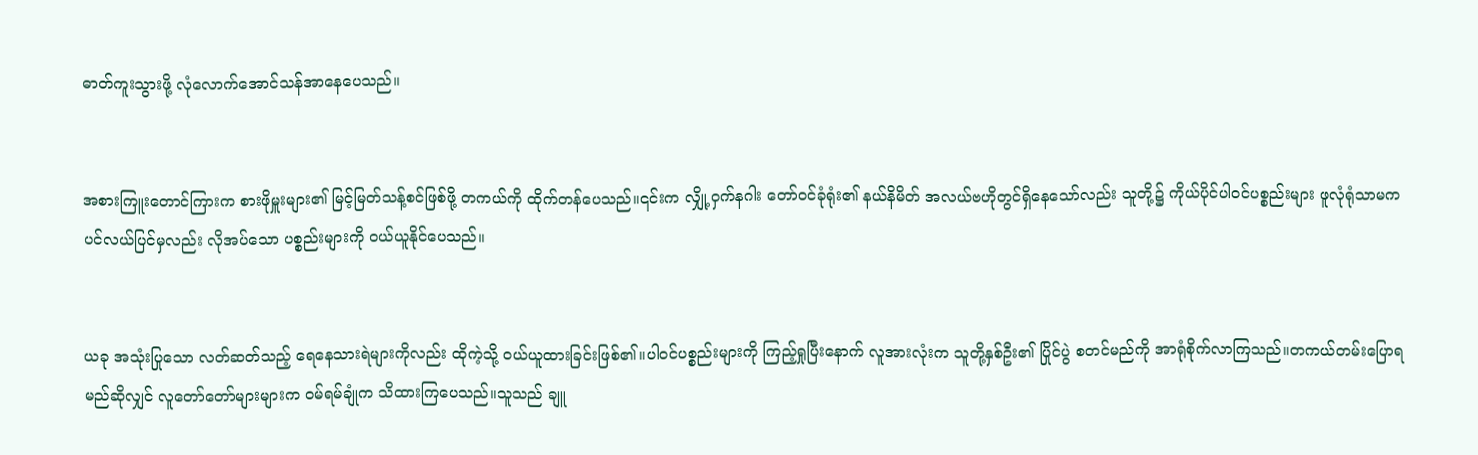ဓာတ်ကူးသွားဖို့ လုံလောက်အောင်သန်အာနေပေသည်။


အစားကြူးတောင်ကြားက စားဖိုမှူးများ၏ မြင့်မြတ်သန့်စင်ဖြစ်ဖို့ တကယ်ကို ထိုက်တန်ပေသည်။၎င်းက လျှို့ဝှက်နဂါး တော်ဝင်ခုံရုံး၏ နယ်နိမိတ် အလယ်ဗဟိုတွင်ရှိနေသော်လည်း သူတို့၌ ကိုယ်ပိုင်ပါဝင်ပစ္စည်းများ ဖူလုံရုံသာမက ပင်လယ်ပြင်မှလည်း လိုအပ်သော ပစ္စည်းများကို ဝယ်ယူနိုင်ပေသည်။


ယခု အသုံးပြုသော လတ်ဆတ်သည့် ရေနေသားရဲများကိုလည်း ထိုကဲ့သို့ ဝယ်ယူထားခြင်းဖြစ်၏။ပါဝင်ပစ္စည်းများကို ကြည့်ရှုပြီးနောက် လူအားလုံးက သူတို့နှစ်ဦး၏ ပြိုင်ပွဲ စတင်မည်ကို အာရုံစိုက်လာကြသည်။တကယ်တမ်းပြောရမည်ဆိုလျှင် လူတော်တော်များများက ဝမ်ရမ်ချုံက သိထားကြပေသည်။သူသည် ချူ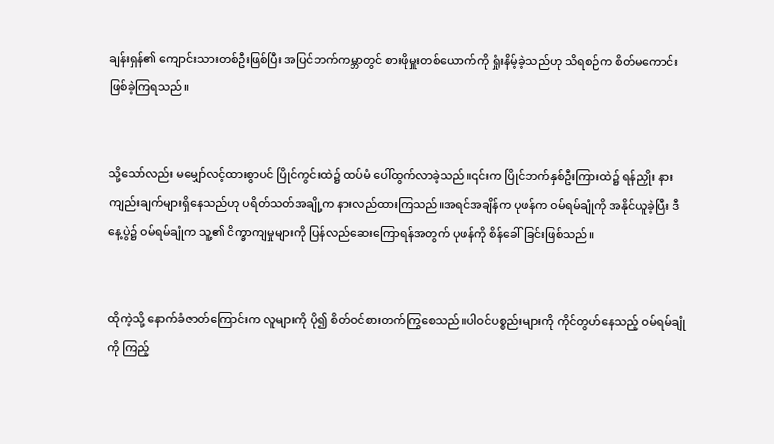ချန်းရှန်၏ ကျောင်းသားတစ်ဦးဖြစ်ပြီး အပြင်ဘက်ကမ္ဘာတွင် စားဖိုမှူးတစ်ယောက်ကို ရှုံးနိမ့်ခဲ့သည်ဟု သိရစဉ်က စိတ်မကောင်းဖြစ်ခဲ့ကြရသည်။


သို့သော်လည်း မမျှော်လင့်ထားစွာပင် ပြိုင်ကွင်းထဲ၌ ထပ်မံ ပေါ်ထွက်လာခဲ့သည်။၎င်းက ပြိုင်ဘက်နှစ်ဦးကြားထဲ၌ ရန်ညှိုး နားကျည်းချက်များရှိနေသည်ဟု ပရိတ်သတ်အချို့က နားလည်ထားကြသည်။အရင်အချိန်က ပုဖန်က ဝမ်ရမ်ချုံကို အနိုင်ယူခဲ့ပြီး ဒီနေ့ပွဲ၌ ဝမ်ရမ်ချုံက သူ့၏ ငိက္ခာကျမှုများကို ပြန်လည်ဆေးကြောရန်အတွက် ပုဖန်ကို စိန်ခေါ်ခြင်းဖြစ်သည်။


ထိုကဲ့သို့ နောက်ခံဇာတ်ကြောင်းက လူများကို ပို၍ စိတ်ဝင်စားတက်ကြွစေသည်။ပါဝင်ပစ္စည်းများကို ကိုင်တွဟ်နေသည့် ဝမ်ရမ်ချုံကို ကြည့်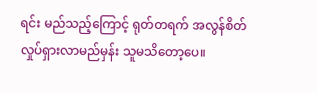ရင်း မည်သည့်ကြောင့် ရုတ်တရက် အလွန်စိတ်လှုပ်ရှားလာမည်မှန်း သူမသိတော့ပေ။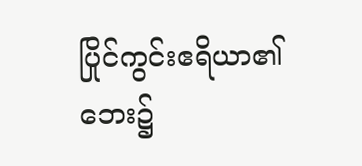ပြိုင်ကွင်းဧရိယာ၏ ဘေး၌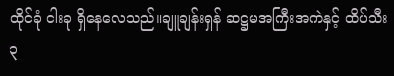ထိုင်ခုံ ငါးခု ရှိနေလေသည်။ချူချန်းရှန် ဆဋ္ဌမအကြီးအကဲနှင့် ထိပ်သီး ၃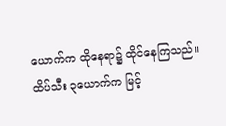ယောက်က ထိုနေရာ၌ ထိုင်နေကြသည်။ထိပ်သီး ၃ယောက်က မြင့်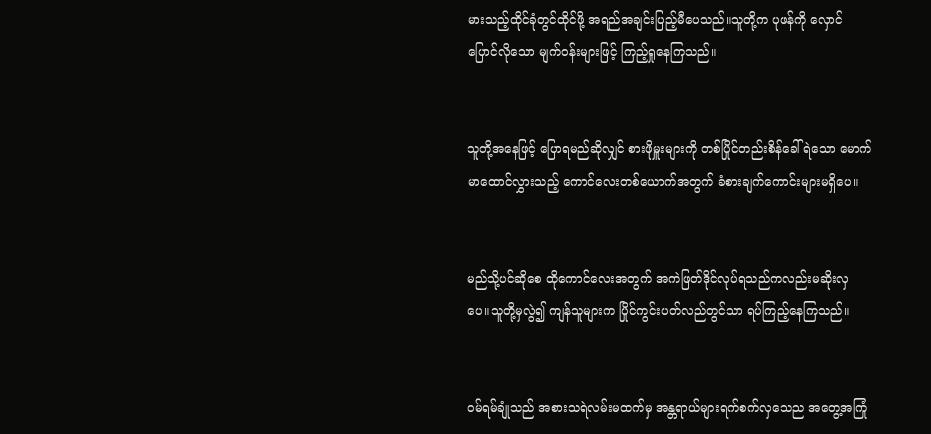မားသည့်ထိုင်ခုံတွင်ထိုင်ဖို့ အရည်အချင်းပြည့်မီပေသည်။သူတို့က ပုဖန်ကို လှောင်ပြောင်လိုသော မျက်ဝန်းများဖြင့် ကြည့်ရှုနေကြသည်။


သူတို့အနေဖြင့် ပြောရမည်ဆိုလျှင် စားဖိုမှူးများကို တစ်ပြိုင်တည်းစိန်ခေါ်ရဲသော မောက်မာထောင်လွှားသည့် ကောင်လေးတစ်ယောက်အတွက် ခံစားချက်ကောင်းများမရှိပေ။


မည်သို့ပင်ဆိုစေ ထိုကောင်လေးအတွက် အကဲဖြတ်ဒိုင်လုပ်ရသည်ကလည်းမဆိုးလှပေ။သူတို့မှလွဲ၍ ကျန်သူများက ပြိုင်ကွင်းပတ်လည်တွင်သာ ရပ်ကြည့်နေကြသည်။


ဝမ်ရမ်ချုံသည် အစားသရဲလမ်းမထက်မှ အန္တရာယ်များရက်စက်လှသေည အတွေ့အကြုံ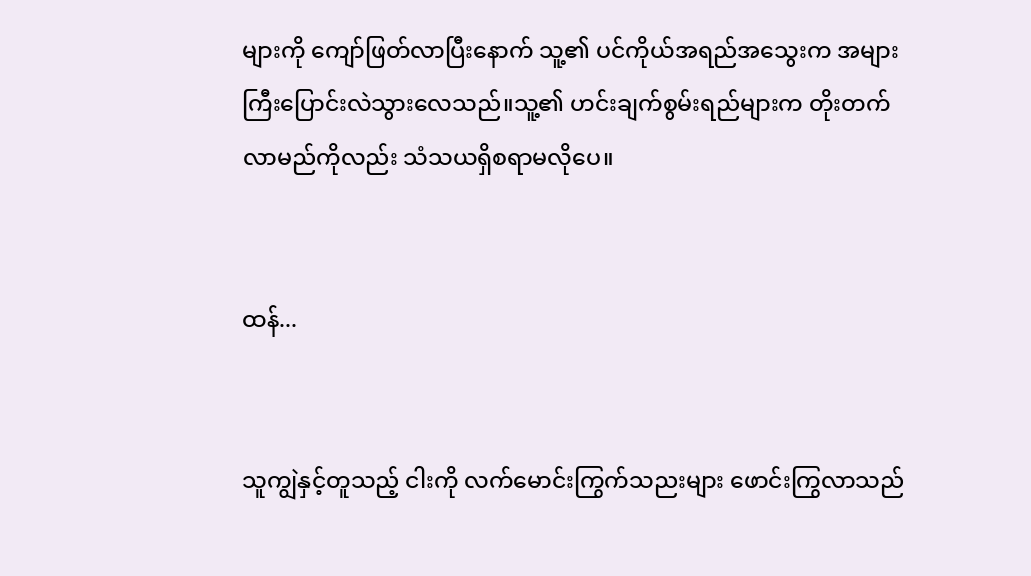များကို ကျော်ဖြတ်လာပြီးနောက် သူ့၏ ပင်ကိုယ်အရည်အသွေးက အများကြီးပြောင်းလဲသွားလေသည်။သူ့၏ ဟင်းချက်စွမ်းရည်များက တိုးတက်လာမည်ကိုလည်း သံသယရှိစရာမလိုပေ။


ထန်...


သူကျွဲနှင့်တူသည့် ငါးကို လက်မောင်းကြွက်သညးများ ဖောင်းကြွလာသည်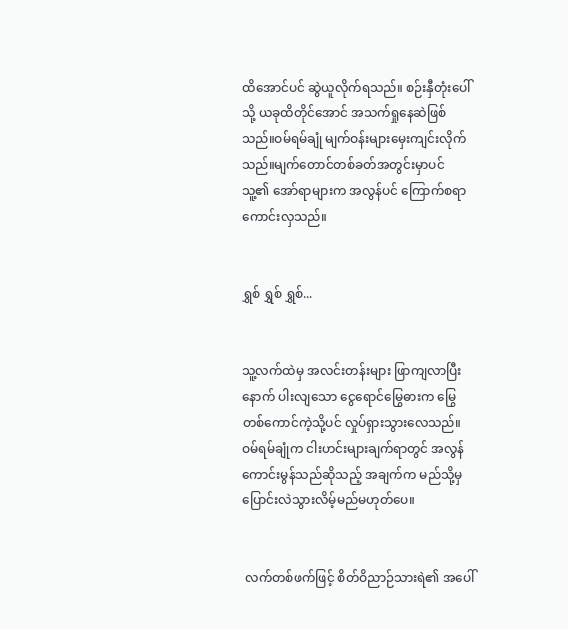ထိအောင်ပင် ဆွဲယူလိုက်ရသည်။ စဉ်းနှီတုံးပေါ်သို့ ယခုထိတိုင်အောင် အသက်ရှုနေဆဲဖြစ်သည်။ဝမ်ရမ်ချုံ မျက်ဝန်းများမှေးကျင်းလိုက်သည်။မျက်တောင်တစ်ခတ်အတွင်းမှာပင် သူ့၏ အော်ရာများက အလွန်ပင် ကြောက်စရာကောင်းလှသည်။


ရွှစ် ရွှစ် ရွှစ်...


သူ့လက်ထဲမှ အလင်းတန်းများ ဖြာကျလာပြီးနောက် ပါးလျသော ငွေရောင်မြွေဓားက မြွေတစ်ကောင်ကဲ့သို့ပင် လှုပ်ရှားသွားလေသည်။ဝမ်ရမ်ချုံက ငါးဟင်းများချက်ရာတွင် အလွန်ကောင်းမွန်သည်ဆိုသည့် အချက်က မည်သို့မှ ပြောင်းလဲသွားလိမ့်မည်မဟုတ်ပေ။


 လက်တစ်ဖက်ဖြင့် စိတ်ဝိညာဉ်သားရဲ၏ အပေါ်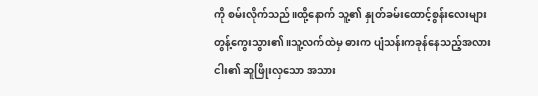ကို စမ်းလိုက်သည်။ထို့နောက် သူ့၏ နှုတ်ခမ်းထောင့်စွန်းလေးများတွန့်ကွေးသွား၏။သူ့လက်ထဲမှ ဓားက ပျံသန်းကခုန်နေသည့်အလား ငါး၏ ဆူဖြိုးလှသော အသား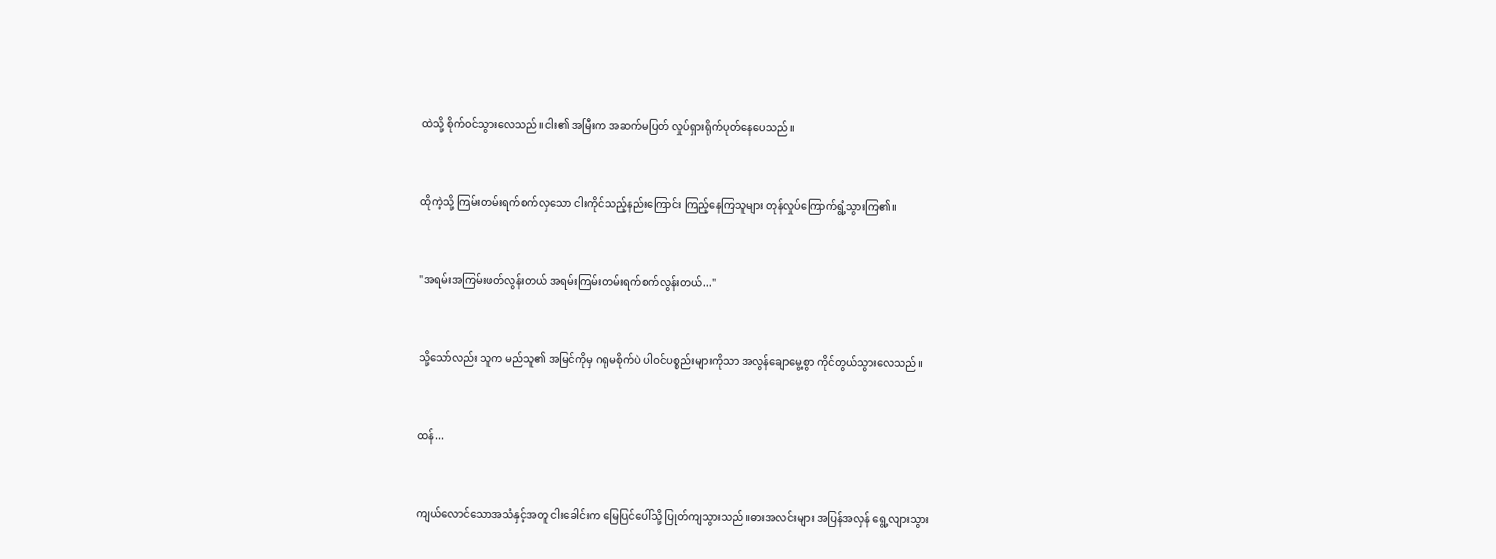ထဲသို့ စိုက်ဝင်သွားလေသည်။ငါး၏ အမြီးက အဆက်မပြတ် လှုပ်ရှားရိုက်ပုတ်နေပေသည်။


ထိုကဲ့သို့ ကြမ်းတမ်းရက်စက်လှသော ငါးကိုင်သည့်နည်းကြောင်း ကြည့်နေကြသူများ တုန်လှုပ်ကြောက်ရွံ့သွားကြ၏။


"အရမ်းအကြမ်းဖတ်လွန်းတယ် အရမ်းကြမ်းတမ်းရက်စက်လွန်းတယ်..."


သို့သော်လည်း သူက မည်သူ၏ အမြင်ကိုမှ ဂရုမစိုက်ပဲ ပါဝင်ပစ္စည်းများကိုသာ အလွန်ချောမွေ့စွာ ကိုင်တွယ်သွားလေသည်။


ထန်...


ကျယ်လောင်သောအသံနှင့်အတူ ငါးခေါင်းက မြေပြင်ပေါ်သို့ ပြုတ်ကျသွားသည်။ဓားအလင်းများ အပြန်အလှန် ရွေ့လျားသွား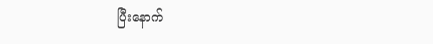ပြီးနောက်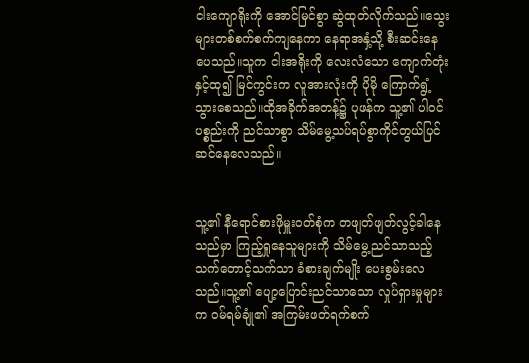ငါးကျောရိုးကို အောင်မြင်စွာ ဆွဲထုတ်လိုက်သည်။သွေးများတစ်စက်စက်ကျနေကာ နေရာအနှံ့သို့ စီးဆင်းနေပေသည်။သူက ငါးအရိုးကို လေးလံသော ကျောက်တုံးနှင့်ထု၍ မြင်ကွင်းက လူအားလုံးကို ပိုမို ကြောက်ရွံ့သွားစေသည်။ထိုအခိုက်အတန့်၌ ပုဖန်က သူ့၏ ပါဝင်ပစ္စည်းကို ညင်သာစွာ သိမ်မွေ့သပ်ရပ်စွာကိုင်တွယ်ပြင်ဆင်နေလေသည်။


သူ့၏ နီရောင်စားဖိုမှူးဝတ်စုံက တဖျတ်ဖျတ်လွင့်ခါနေသည်မှာ ကြည့်ရှုနေသူများကို သိမ်မွေ့ညင်သာသည့် သက်တောင့်သက်သာ ခံစားချက်မျိုး ပေးစွမ်းလေသည်။သူ့၏ ပျော့ပြောင်းညင်သာသော လှုပ်ရှားမှုများက ဝမ်ရမ်ချုံ၏ အကြမ်းဖတ်ရက်စက်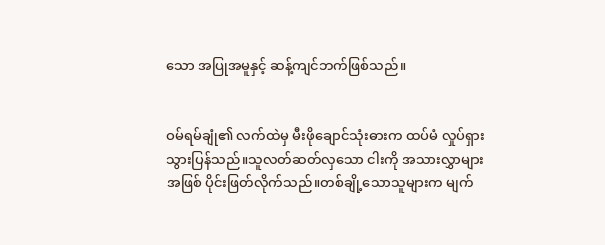သော အပြုအမူနှင့် ဆန့်ကျင်ဘက်ဖြစ်သည်။


ဝမ်ရမ်ချုံ၏ လက်ထဲမှ မီးဖိုချောင်သုံးဓားက ထပ်မံ လှုပ်ရှားသွားပြန်သည်။သူလတ်ဆတ်လှသော ငါးကို အသားလွှာများအဖြစ် ပိုင်းဖြတ်လိုက်သည်။တစ်ချို့သောသူများက မျက်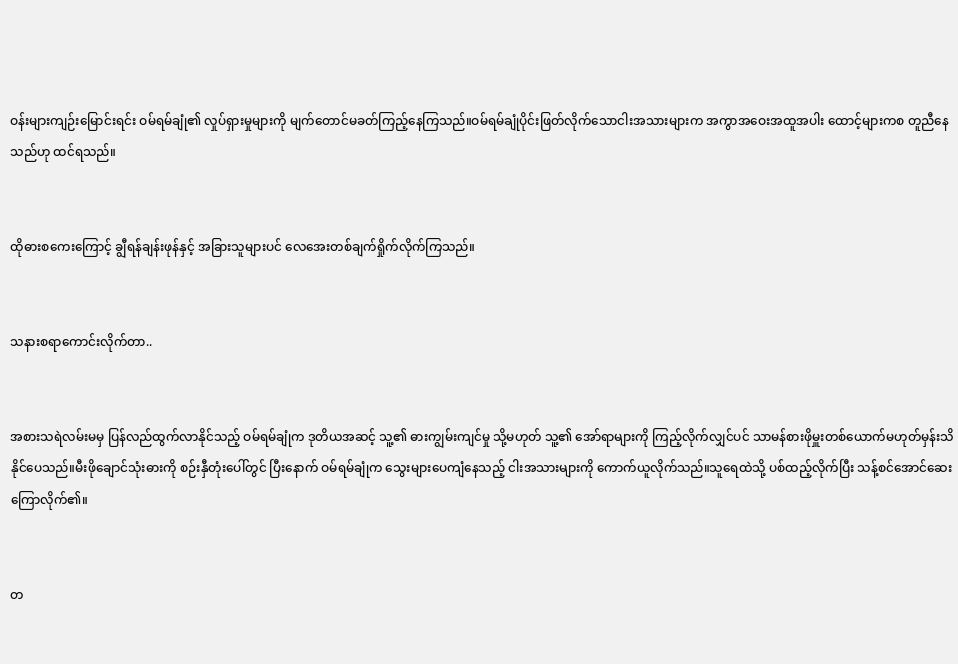ဝန်းများကျဉ်းမြောင်းရင်း ဝမ်ရမ်ချုံ၏ လှုပ်ရှားမှုများကို မျက်တောင်မခတ်ကြည့်နေကြသည်။ဝမ်ရမ်ချုံပိုင်းဖြတ်လိုက်သောငါးအသားများက အကွာအဝေးအထူအပါး ထောင့်များကစ တူညီနေသည်ဟု ထင်ရသည်။


ထိုဓားစကေးကြောင့် ချွီရန်ချန်းဖုန်နှင့် အခြားသူများပင် လေအေးတစ်ချက်ရှိုက်လိုက်ကြသည်။


သနားစရာကောင်းလိုက်တာ..


အစားသရဲလမ်းမမှ ပြန်လည်ထွက်လာနိုင်သည့် ဝမ်ရမ်ချုံက ဒုတိယအဆင့် သူ့၏ ဓားကျွမ်းကျင်မှု သို့မဟုတ် သူ့၏ အော်ရာများကို ကြည့်လိုက်လျှင်ပင် သာမန်စားဖိုမှူးတစ်ယောက်မဟုတ်မှန်းသိနိုင်ပေသည်။မီးဖိုချောင်သုံးဓားကို စဉ်းနှီတုံးပေါ်တွင် ပြီးနောက် ဝမ်ရမ်ချုံက သွေးများပေကျံနေသည့် ငါးအသားများကို ကောက်ယူလိုက်သည်။သူရေထဲသို့ ပစ်ထည့်လိုက်ပြီး သန့်စင်အောင်ဆေးကြောလိုက်၏။


တ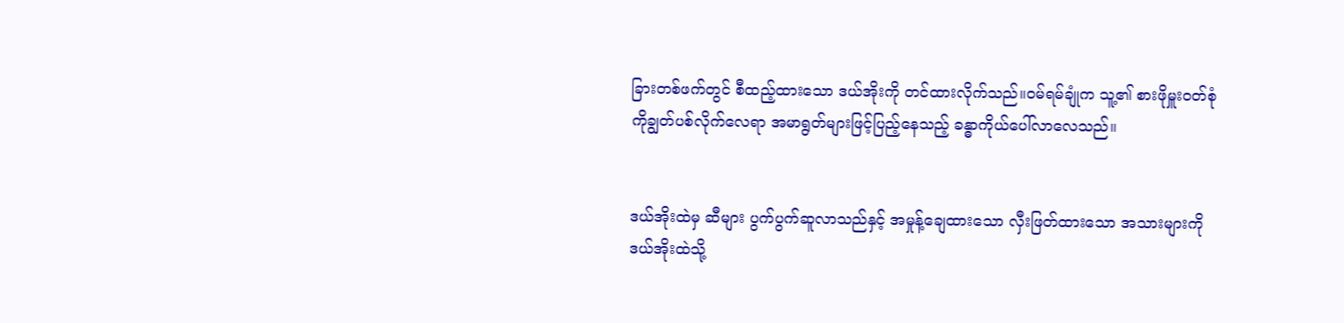ခြားတစ်ဖက်တွင် စီထည့်ထားသော ဒယ်အိုးကို တင်ထားလိုက်သည်။ဝမ်ရမ်ချုံက သူ့၏ စားဖိုမှူးဝတ်စုံကိုချွတ်ပစ်လိုက်လေရာ အမာရွတ်များဖြင့်ပြည့်နေသည့် ခန္ဓာကိုယ်ပေါ်လာလေသည်။


ဒယ်အိုးထဲမှ ဆီများ ပွက်ပွက်ဆူလာသည်နှင့် အမှုန့်ချေထားသော လှီးဖြတ်ထားသော အသားများကို ဒယ်အိုးထဲသို့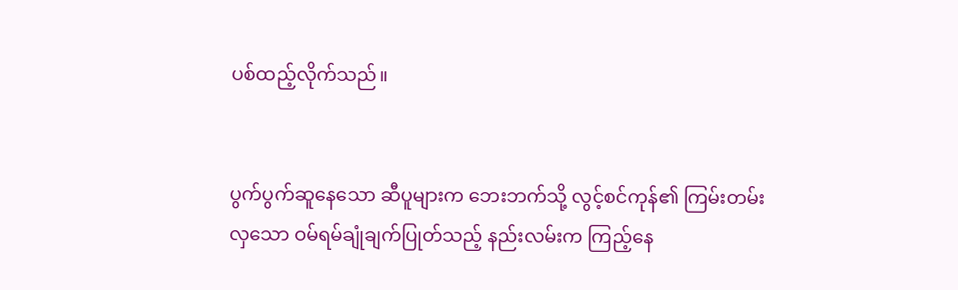ပစ်ထည့်လိုက်သည်။


ပွက်ပွက်ဆူနေသော ဆီပူများက ဘေးဘက်သို့ လွင့်စင်ကုန်၏ ကြမ်းတမ်းလှသော ဝမ်ရမ်ချုံချက်ပြုတ်သည့် နည်းလမ်းက ကြည့်နေ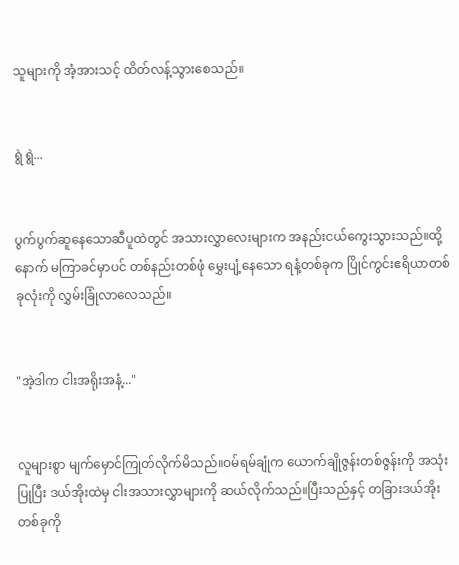သူများကို အံ့အားသင့် ထိတ်လန့်သွားစေသည်။


ရွဲ ရွဲ...


ပွက်ပွက်ဆူနေသောဆီပူထဲတွင် အသားလွှာလေးများက အနည်းငယ်ကွေးသွားသည်။ထို့နောက် မကြာခင်မှာပင် တစ်နည်းတစ်ဖုံ မွှေးပျံ့နေသော ရနံ့တစ်ခုက ပြိုင်ကွင်းဧရိယာတစ်ခုလုံးကို လွှမ်းခြုံလာလေသည်။


"အဲ့ဒါက ငါးအရိုးအနံ့..."


လူများစွာ မျက်မှောင်ကြုတ်လိုက်မိသည်။ဝမ်ရမ်ချုံက ယောက်ချိုဇွန်းတစ်ဇွန်းကို အသုံးပြုပြီး ဒယ်အိုးထဲမှ ငါးအသားလွှာများကို ဆယ်လိုက်သည်။ပြီးသည်နှင့် တခြားဒယ်အိုးတစ်ခုကို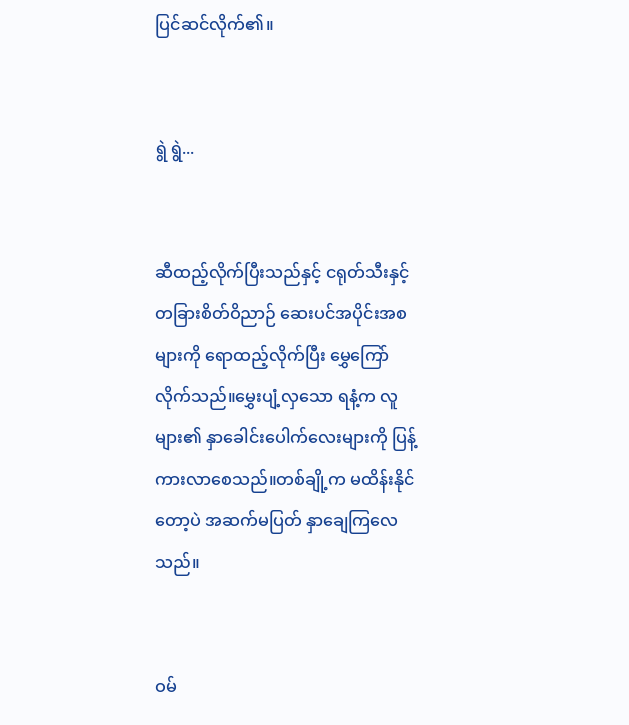ပြင်ဆင်လိုက်၏။


ရွဲ ရွဲ...


ဆီထည့်လိုက်ပြီးသည်နှင့် ငရုတ်သီးနှင့် တခြားစိတ်ဝိညာဉ် ဆေးပင်အပိုင်းအစများကို ရောထည့်လိုက်ပြီး မွှေကြော်လိုက်သည်။မွှေးပျံ့လှသော ရနံ့က လူများ၏ နှာခေါင်းပေါက်လေးများကို ပြန့်ကားလာစေသည်။တစ်ချို့က မထိန်းနိုင်တော့ပဲ အဆက်မပြတ် နှာချေကြလေသည်။


ဝမ်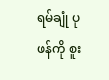ရမ်ချုံ ပုဖန်ကို စူး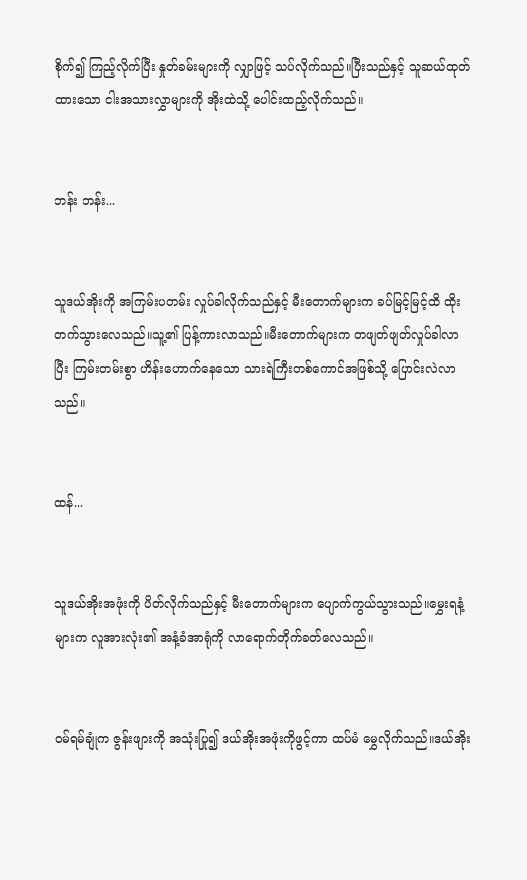စိုက်၍ ကြည့်လိုက်ပြီး နှုတ်ခမ်းများကို လျှာဖြင့် သပ်လိုက်သည်။ပြီးသည်နှင့် သူဆယ်ထုတ်ထားသော ငါးအသားလွှာများကို အိုးထဲသို့ ပေါင်းထည့်လိုက်သည်။


ဘန်း ဘန်း...


သူဒယ်အိုးကို အကြမ်းပတမ်း လှုပ်ခါလိုက်သည်နှင့် မီးတောက်များက ခပ်မြင့်မြင့်ထိ ထိုးတက်သွားလေသည်။သူ့၏ ပြန့်ကားလာသည်။မီးတောက်များက တဖျတ်ဖျတ်လှုပ်ခါလာပြီး ကြမ်းတမ်းစွာ ဟိန်းဟောက်နေသော သားရဲကြီးတစ်ကောင်အဖြစ်သို့ ပြောင်းလဲလာသည်။


ထန်...


သူဒယ်အိုးအဖုံးကို ပိတ်လိုက်သည်နှင့် မီးတောက်များက ပျောက်ကွယ်သွားသည်။မွှေးရနံ့များက လူအားလုံး၏ အနံ့ခံအာရုံကို လာရောက်တိုက်ခတ်လေသည်။


ဝမ်ရမ်ချုံက ဇွန်းဖျားကို အသုံးပြု၍ ဒယ်အိုးအဖုံးကိုဖွင့်ကာ ထပ်မံ မွှေလိုက်သည်။ဒယ်အိုး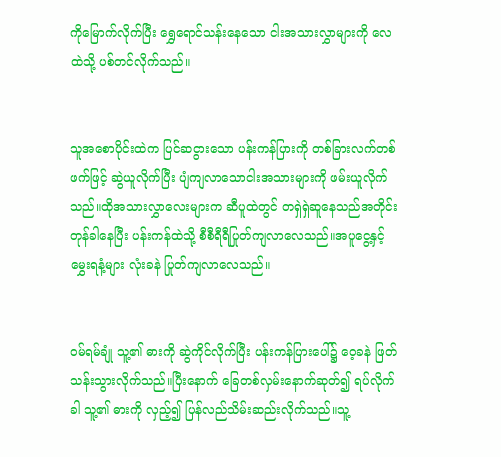ကိုမြောက်လိုက်ပြီး ရွှေရောင်သန်းနေသော ငါးအသားလွှာများကို လေထဲသို့ ပစ်တင်လိုက်သည်။


သူအစောပိုင်းထဲက ပြင်ဆငွားသော ပန်းကန်ပြားကို တစ်ခြားလက်တစ်ဖက်ဖြင့် ဆွဲယူလိုက်ပြီး ပျံကျလာသောငါးအသားများကို ဖမ်းယူလိုက်သည်။ထိုအသားလွှာလေးများက ဆီပူထဲတွင် တရှဲရှဲဆူနေသည်အတိုင်း တုန်ခါနေပြီး ပန်းကန်ထဲသို့ စီစီရီရီပြုတ်ကျလာလေသည်။အပူငွေ့နှင့် မွှေးရနံ့များ လုံးခနဲ ပြုတ်ကျလာလေသည်။


ဝမ်ရမ်ချုံ သူ့၏ ဓားကို ဆွဲကိုင်လိုက်ပြီး ပန်းကန်ပြားပေါ်၌ ဝေ့ခနဲ ဖြတ်သန်းသွားလိုက်သည်။ပြီးနောက် ခြေတစ်လှမ်းနောက်ဆုတ်၍ ရပ်လိုက်ခါ သူ့၏ ဓားကို လှည့်၍ ပြန်လည်သိမ်းဆည်းလိုက်သည်။သူ့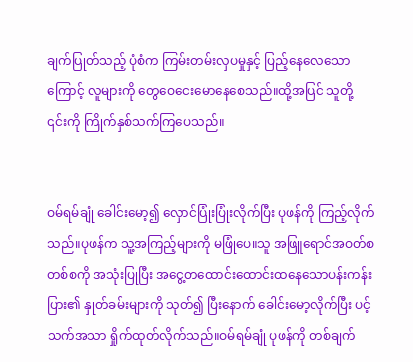ချက်ပြုတ်သည့် ပုံစံက ကြမ်းတမ်းလှပမှုနှင့် ပြည့်နေလေသောကြောင့် လူများကို တွေဝေငေးမောနေစေသည်။ထို့အပြင် သူတို့ ၎င်းကို ကြိုက်နှစ်သက်ကြပေသည်။


ဝမ်ရမ်ချုံ ခေါင်းမော့၍ လှောင်ပြုံးပြုံးလိုက်ပြီး ပုဖန်ကို ကြည့်လိုက်သည်။ပုဖန်က သူ့အကြည့်များကို မဖြုံပေ။သူ အဖြူရောင်အဝတ်စတစ်စကို အသုံးပြုပြီး အငွေ့တထောင်းထောင်းထနေသောပန်းကန်းပြား၏ နှုတ်ခမ်းများကို သုတ်၍ ပြီးနောက် ခေါင်းမော့လိုက်ပြီး ပင့်သက်အသာ ရှိုက်ထုတ်လိုက်သည်။ဝမ်ရမ်ချုံ ပုဖန်ကို တစ်ချက်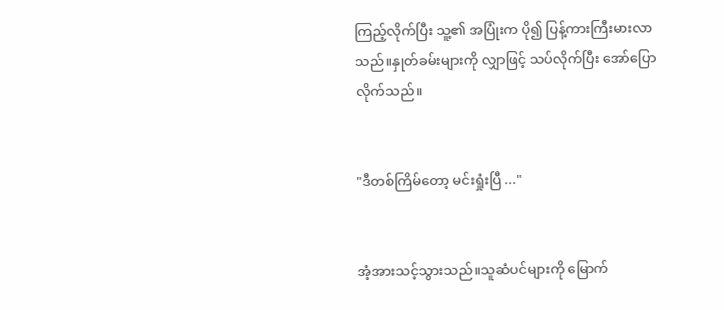ကြည့်လိုက်ပြီး သူ့၏ အပြုံးက ပို၍ ပြန့်ကားကြီးမားလာသည်။နှုတ်ခမ်းများကို လျှာဖြင့် သပ်လိုက်ပြီး အော်ပြောလိုက်သည်။


"ဒီတစ်ကြိမ်တော့ မင်းရှုံးပြီ ..."


အံ့အားသင့်သွားသည်။သူဆံပင်များကို မြောက်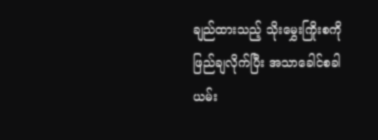ချည်ထားသည့် သိုးမွှေးကြိုးစကို ဖြည်ချလိုက်ပြီး အသာခေါင်စခါယမ်း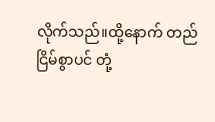လိုက်သည်။ထို့နောက် တည်ငြိမ်စွာပင် တုံ့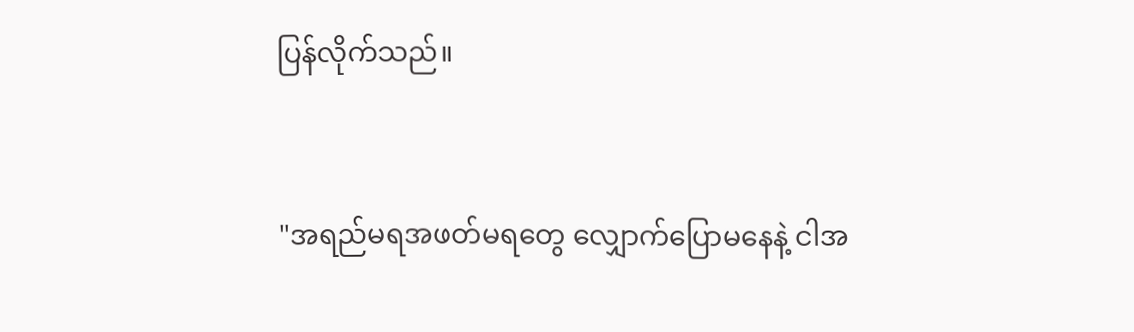ပြန်လိုက်သည်။


"အရည်မရအဖတ်မရတွေ လျှောက်ပြောမနေနဲ့ ငါအ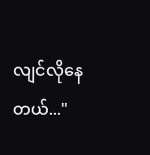လျင်လိုနေတယ်..."